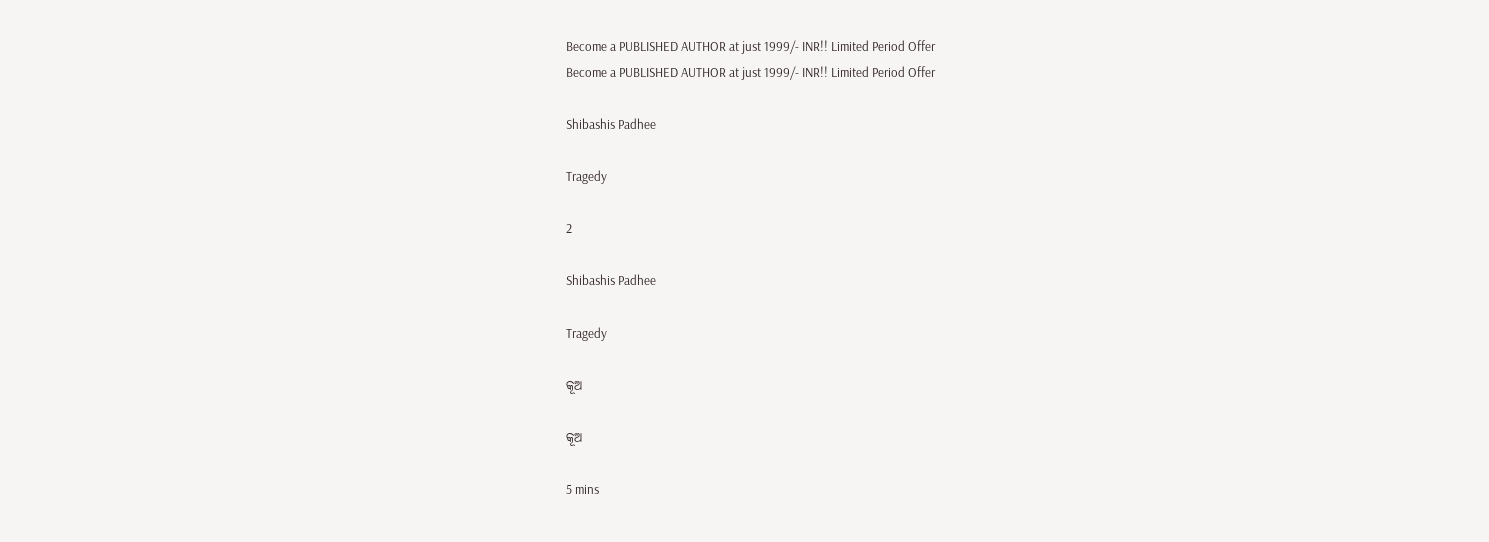Become a PUBLISHED AUTHOR at just 1999/- INR!! Limited Period Offer
Become a PUBLISHED AUTHOR at just 1999/- INR!! Limited Period Offer

Shibashis Padhee

Tragedy

2

Shibashis Padhee

Tragedy

କୂଅ

କୂଅ

5 mins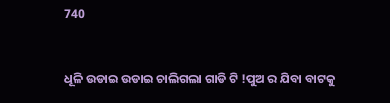740


ଧୂଳି ଉଡାଇ ଉଡାଇ ଚାଲିଗଲା ଗାଡି ଟି !ପୁଅ ର ଯିବା ବାଟକୁ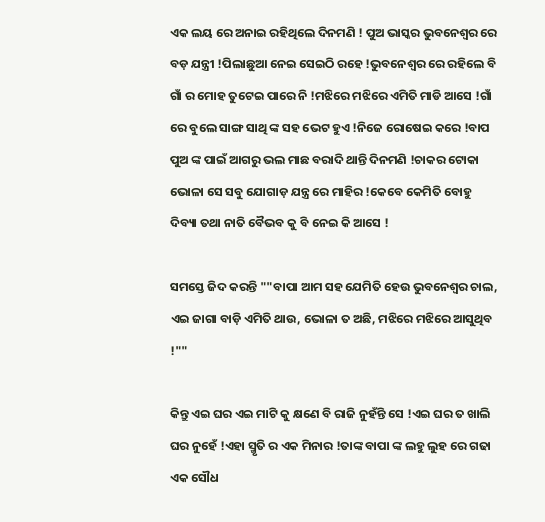ଏକ ଲୟ ରେ ଅନାଇ ରହିଥିଲେ ଦିନମଣି ! ପୁଅ ଭାସ୍କର ଭୁବନେଶ୍ୱର ରେ ବଡ଼ ଯନ୍ତ୍ରୀ !ପିଲାଛୁଆ ନେଇ ସେଇଠି ରହେ !ଭୁବନେଶ୍ୱର ରେ ରହିଲେ ବି ଗାଁ ର ମୋହ ତୁଟେଇ ପାରେ ନି !ମଝିରେ ମଝିରେ ଏମିତି ମାଡି ଆସେ !ଗାଁ ରେ ବୁଲେ ସାଙ୍ଗ ସାଥି ଙ୍କ ସହ ଭେଟ ହୁଏ !ନିଜେ ରୋଷେଇ କରେ !ବାପ ପୁଅ ଙ୍କ ପାଇଁ ଆଗରୁ ଭଲ ମାଛ ବରାଦି ଥାନ୍ତି ଦିନମଣି !ଚାକର ଟୋକା ଭୋଳା ସେ ସବୁ ଯୋଗାଡ଼ ଯନ୍ତ୍ର ରେ ମାହିର !କେବେ କେମିତି ବୋହୁ ଦିବ୍ୟା ତଥା ନାତି ବୈଭବ କୁ ବି ନେଇ କି ଆସେ !

ସମସ୍ତେ ଜିଦ କରନ୍ତି ""ବାପା ଆମ ସହ ଯେମିତି ହେଉ ଭୁବନେଶ୍ୱର ଚାଲ, ଏଇ ଜାଗା ବାଡ଼ି ଏମିତି ଥାଉ, ଭୋଳା ତ ଅଛି, ମଝିରେ ମଝିରେ ଆସୁଥିବ !""

କିନ୍ତୁ ଏଇ ଘର ଏଇ ମାଟି କୁ କ୍ଷଣେ ବି ରାଜି ନୁହଁନ୍ତି ସେ !ଏଇ ଘର ତ ଖାଲି ଘର ନୁହେଁ !ଏହା ସ୍ମୃତି ର ଏକ ମିନାର !ତାଙ୍କ ବାପା ଙ୍କ ଲହୁ ଲୁହ ରେ ଗଢା ଏକ ସୌଧ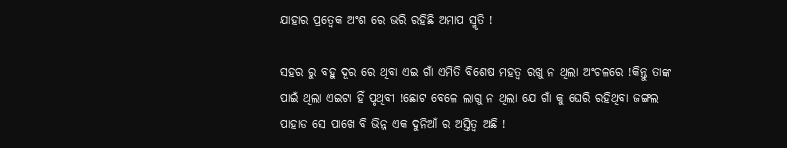ଯାହାର ପ୍ରତ୍ୱେକ ଅଂଶ ରେ ଭରି ରହିଛି ଅମାପ ସ୍ମୃତି !

ସହର ରୁ ବହୁ ଦୂର ରେ ଥିବା ଏଇ ଗାଁ ଏମିତି ବିଶେଷ ମହତ୍ୱ ରଖୁ ନ ଥିଲା ଅଂଚଳରେ !କିନ୍ତୁ ତାଙ୍କ ପାଇଁ ଥିଲା ଏଇଟା ହିଁ ପୃଥିବୀ !ଛୋଟ ବେଳେ ଲାଗୁ ନ ଥିଲା ଯେ ଗାଁ କୁ ଘେରି ରହିଥିବା ଜଙ୍ଗଲ ପାହାଡ ସେ ପାଖେ ବି ଭିନ୍ନ ଏକ ଦୁନିଆଁ ର ଅସ୍ତିତ୍ୱ ଅଛି !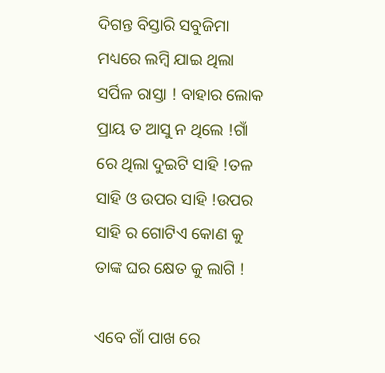ଦିଗନ୍ତ ବିସ୍ତାରି ସବୁଜିମା ମଧ୍ୟରେ ଲମ୍ବି ଯାଇ ଥିଲା ସର୍ପିଳ ରାସ୍ତା ! ବାହାର ଲୋକ ପ୍ରାୟ ତ ଆସୁ ନ ଥିଲେ !ଗାଁ ରେ ଥିଲା ଦୁଇଟି ସାହି !ତଳ ସାହି ଓ ଉପର ସାହି !ଉପର ସାହି ର ଗୋଟିଏ କୋଣ କୁ ତାଙ୍କ ଘର କ୍ଷେତ କୁ ଲାଗି !

ଏବେ ଗାଁ ପାଖ ରେ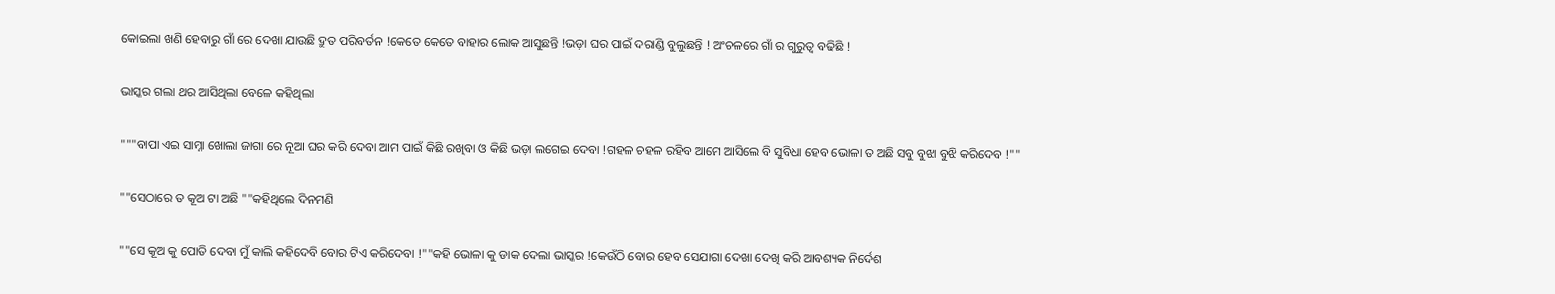କୋଇଲା ଖଣି ହେବାରୁ ଗାଁ ରେ ଦେଖା ଯାଉଛି ଦ୍ରୁତ ପରିବର୍ତନ !କେତେ କେତେ ବାହାର ଲୋକ ଆସୁଛନ୍ତି !ଭଡ଼ା ଘର ପାଇଁ ଦରାଣ୍ଡି ବୁଲୁଛନ୍ତି ! ଅଂଚଳରେ ଗାଁ ର ଗୁରୁତ୍ୱ ବଢିଛି !

ଭାସ୍କର ଗଲା ଥର ଆସିଥିଲା ବେଳେ କହିଥିଲା

"""ବାପା ଏଇ ସାମ୍ନା ଖୋଲା ଜାଗା ରେ ନୂଆ ଘର କରି ଦେବା ଆମ ପାଇଁ କିଛି ରଖିବା ଓ କିଛି ଭଡ଼ା ଲଗେଇ ଦେବା !ଗହଳ ଚହଳ ରହିବ ଆମେ ଆସିଲେ ବି ସୁବିଧା ହେବ ଭୋଳା ତ ଅଛି ସବୁ ବୁଝା ବୁଝି କରିଦେବ !""

""ସେଠାରେ ତ କୂଅ ଟା ଅଛି ""କହିଥିଲେ ଦିନମଣି

""ସେ କୂଅ କୁ ପୋତି ଦେବା ମୁଁ କାଲି କହିଦେବି ବୋର ଟିଏ କରିଦେବା !""କହି ଭୋଳା କୁ ଡାକ ଦେଲା ଭାସ୍କର !କେଉଁଠି ବୋର ହେବ ସେଯାଗା ଦେଖା ଦେଖି କରି ଆବଶ୍ୟକ ନିର୍ଦେଶ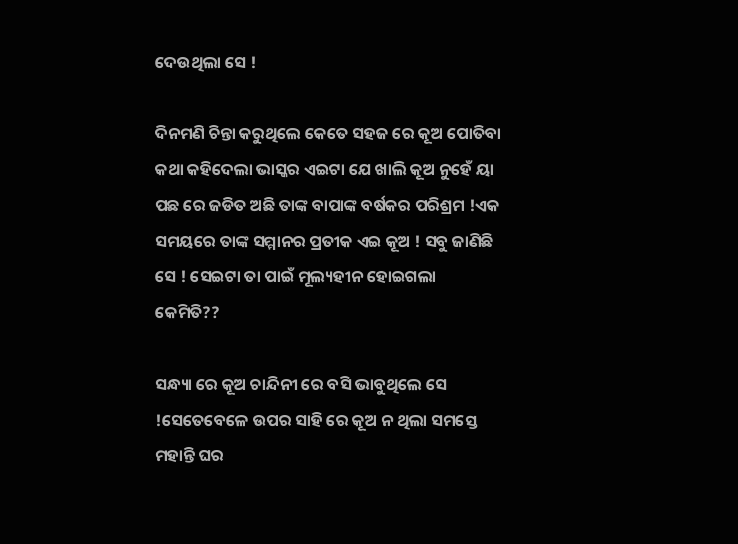ଦେଉଥିଲା ସେ !

ଦିନମଣି ଚିନ୍ତା କରୁଥିଲେ କେତେ ସହଜ ରେ କୂଅ ପୋତିବା କଥା କହିଦେଲା ଭାସ୍କର ଏଇଟା ଯେ ଖାଲି କୂଅ ନୁହେଁ ୟା ପଛ ରେ ଜଡିତ ଅଛି ତାଙ୍କ ବାପାଙ୍କ ବର୍ଷକର ପରିଶ୍ରମ !ଏକ ସମୟରେ ତାଙ୍କ ସମ୍ମାନର ପ୍ରତୀକ ଏଇ କୂଅ ! ସବୁ ଜାଣିଛି ସେ ! ସେଇଟା ତା ପାଇଁ ମୂଲ୍ୟହୀନ ହୋଇଗଲା କେମିତି??

ସନ୍ଧ୍ୟା ରେ କୂଅ ଚାନ୍ଦିନୀ ରେ ବସି ଭାବୁଥିଲେ ସେ !ସେତେବେଳେ ଉପର ସାହି ରେ କୂଅ ନ ଥିଲା ସମସ୍ତେ ମହାନ୍ତି ଘର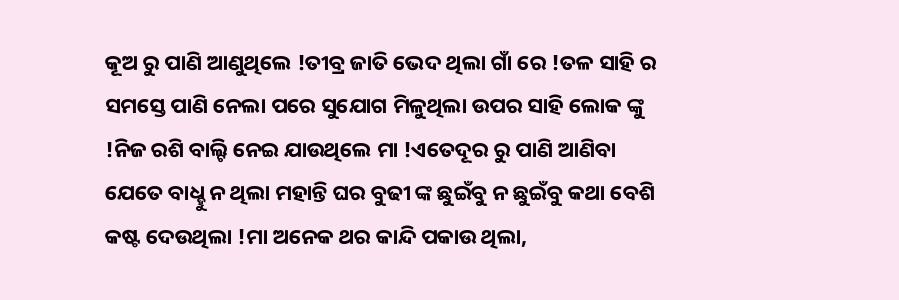କୂଅ ରୁ ପାଣି ଆଣୁଥିଲେ !ତୀବ୍ର ଜାତି ଭେଦ ଥିଲା ଗାଁ ରେ !ତଳ ସାହି ର ସମସ୍ତେ ପାଣି ନେଲା ପରେ ସୁଯୋଗ ମିଳୁଥିଲା ଉପର ସାହି ଲୋକ ଙ୍କୁ !ନିଜ ରଶି ବାଲ୍ଟି ନେଇ ଯାଉଥିଲେ ମା !ଏତେଦୂର ରୁ ପାଣି ଆଣିବା ଯେତେ ବାଧ୍ହୁ ନ ଥିଲା ମହାନ୍ତି ଘର ବୁଢୀ ଙ୍କ ଛୁଇଁବୁ ନ ଛୁଇଁବୁ କଥା ବେଶି କଷ୍ଟ ଦେଉଥିଲା !ମା ଅନେକ ଥର କାନ୍ଦି ପକାଉ ଥିଲା,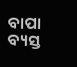ବାପା ବ୍ୟସ୍ତ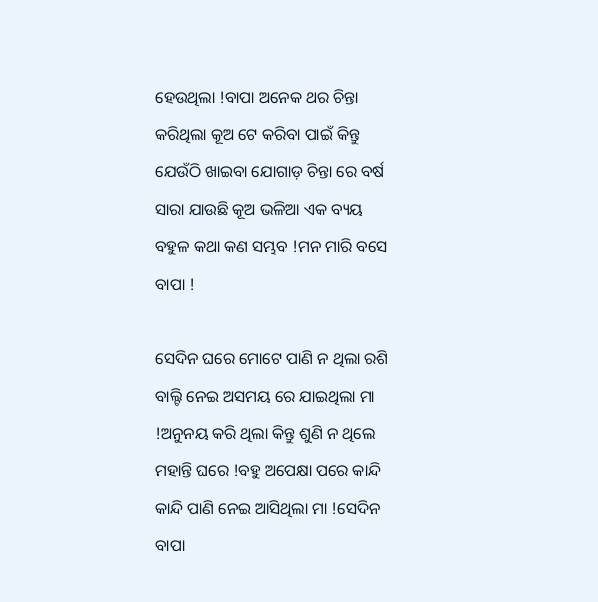ହେଉଥିଲା !ବାପା ଅନେକ ଥର ଚିନ୍ତା କରିଥିଲା କୂଅ ଟେ କରିବା ପାଇଁ କିନ୍ତୁ ଯେଉଁଠି ଖାଇବା ଯୋଗାଡ଼ ଚିନ୍ତା ରେ ବର୍ଷ ସାରା ଯାଉଛି କୂଅ ଭଳିଆ ଏକ ବ୍ୟୟ ବହୁଳ କଥା କଣ ସମ୍ଭବ !ମନ ମାରି ବସେ ବାପା !

ସେଦିନ ଘରେ ମୋଟେ ପାଣି ନ ଥିଲା ରଶି ବାଲ୍ଟି ନେଇ ଅସମୟ ରେ ଯାଇଥିଲା ମା !ଅନୁନୟ କରି ଥିଲା କିନ୍ତୁ ଶୁଣି ନ ଥିଲେ ମହାନ୍ତି ଘରେ !ବହୁ ଅପେକ୍ଷା ପରେ କାନ୍ଦି କାନ୍ଦି ପାଣି ନେଇ ଆସିଥିଲା ମା !ସେଦିନ ବାପା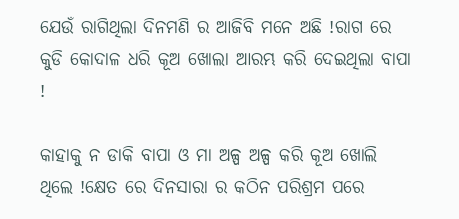ଯେଉଁ ରାଗିଥିଲା ଦିନମଣି ର ଆଜିବି ମନେ ଅଛି !ରାଗ ରେ କୁଡି କୋଦାଳ ଧରି କୂଅ ଖୋଲା ଆରମ୍ଭ କରି ଦେଇଥିଲା ବାପା !

କାହାକୁ ନ ଡାକି ବାପା ଓ ମା ଅଳ୍ପ ଅଳ୍ପ କରି କୂଅ ଖୋଲି ଥିଲେ !କ୍ଷେତ ରେ ଦିନସାରା ର କଠିନ ପରିଶ୍ରମ ପରେ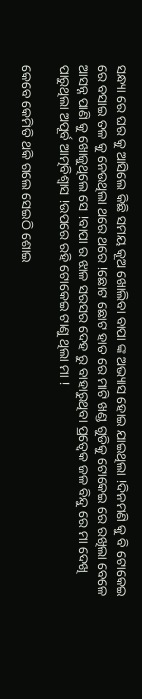ସନ୍ଧ୍ୟା ରେ ଘର କୁ ଆସିଲେ କିଛି ସମୟ କୂଅ ଖୋଲିବା ବାପା ଙ୍କ ଅଭ୍ୟାସ ହୋଇ ଯାଇଥିଲା !ଦିନମଣି କୁ ବି ଟୋକେଇ ରେ ବସାଇ ତଳ କୁ ନେଉଥିଲା ଥରେ ଥରେ !ଛୋଟ ଛୋଟ ହାତ ରେ ମାଟି ଖଣ୍ଡ ଗୁଡିକୁ ଟୋକେଇ ରେ ରଖିଲା ବେଳେ ଆସନ୍ନ ପାଣି କୁ ଖୋଜୁଥିଲେ ସେ !ବାପା ର ଝାଳ ସରସର ଦେହ ରୁ ବାହାରୁଥିବା ପ୍ରତ୍ୱେକ ଜଳ ବିନ୍ଦୁ ରେ ମା ଦେଖି ପାରୁଥିଲା ଅପୂର୍ବ ଆତ୍ମବିଶ୍ୱାସ !ଉପରେ ରହି ଟୋକେଇ ଟାଣୁ ଥିଲା ମା !

କେବେ କେମିତି ଥକି ଗଲେ ସେଇଠି ଶୋଇ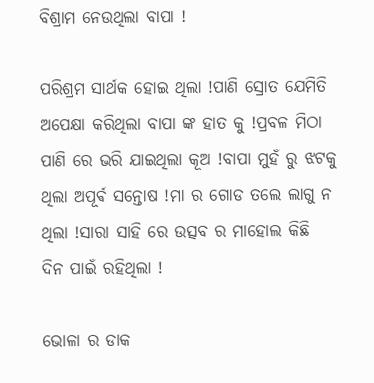ବିଶ୍ରାମ ନେଉଥିଲା ବାପା !

ପରିଶ୍ରମ ସାର୍ଥକ ହୋଇ ଥିଲା !ପାଣି ସ୍ରୋତ ଯେମିତି ଅପେକ୍ଷା କରିଥିଲା ବାପା ଙ୍କ ହାତ କୁ !ପ୍ରବଳ ମିଠା ପାଣି ରେ ଭରି ଯାଇଥିଲା କୂଅ !ବାପା ମୁହଁ ରୁ ଝଟକୁ ଥିଲା ଅପୂର୍ଵ ସନ୍ତୋଷ !ମା ର ଗୋଡ ତଲେ ଲାଗୁ ନ ଥିଲା !ସାରା ସାହି ରେ ଉତ୍ସବ ର ମାହୋଲ କିଛି ଦିନ ପାଇଁ ରହିଥିଲା !

ଭୋଳା ର ଡାକ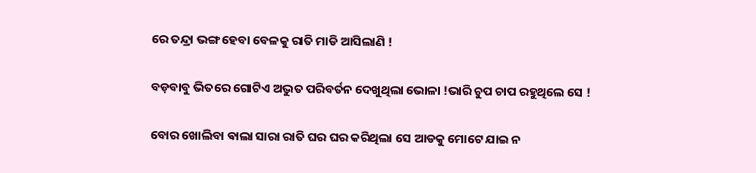ରେ ତନ୍ଦ୍ରା ଭଙ୍ଗ ହେବା ବେଳକୁ ରାତି ମାଡି ଆସିଲାଣି !

ବଡ଼ବାବୁ ଭିତରେ ଗୋଟିଏ ଅଦ୍ଭୁତ ପରିବର୍ତନ ଦେଖୁଥିଲା ଭୋଳା !ଭାରି ଚୁପ ଚାପ ରହୁଥିଲେ ସେ !

ବୋର ଖୋଲିବା ଵାଲା ସାରା ରାତି ଘର ଘର କରିଥିଲା ସେ ଆଡକୁ ମୋଟେ ଯାଇ ନ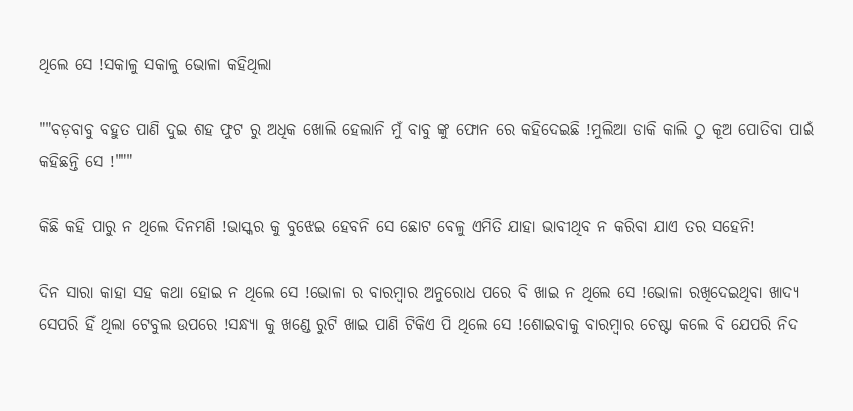ଥିଲେ ସେ !ସକାଳୁ ସକାଳୁ ଭୋଳା କହିଥିଲା

""ବଡ଼ବାବୁ ବହୁତ ପାଣି ଦୁଇ ଶହ ଫୁଟ ରୁ ଅଧିକ ଖୋଲି ହେଲାନି ମୁଁ ବାବୁ ଙ୍କୁ ଫୋନ ରେ କହିଦେଇଛି !ମୁଲିଆ ଡାକି କାଲି ଠୁ କୂଅ ପୋତିବା ପାଇଁ କହିଛନ୍ତି ସେ !"""

କିଛି କହି ପାରୁ ନ ଥିଲେ ଦିନମଣି !ଭାସ୍କର କୁ ବୁଝେଇ ହେବନି ସେ ଛୋଟ ବେଳୁ ଏମିତି ଯାହା ଭାବୀଥିବ ନ କରିବା ଯାଏ ତର ସହେନି!

ଦିନ ସାରା କାହା ସହ କଥା ହୋଇ ନ ଥିଲେ ସେ !ଭୋଳା ର ବାରମ୍ବାର ଅନୁରୋଧ ପରେ ବି ଖାଇ ନ ଥିଲେ ସେ !ଭୋଳା ରଖିଦେଇଥିବା ଖାଦ୍ୟ ସେପରି ହିଁ ଥିଲା ଟେବୁଲ ଉପରେ !ସନ୍ଧ୍ୟା କୁ ଖଣ୍ଡେ ରୁଟି ଖାଇ ପାଣି ଟିକିଏ ପି ଥିଲେ ସେ !ଶୋଇବାକୁ ବାରମ୍ବାର ଚେଷ୍ଟା କଲେ ବି ଯେପରି ନିଦ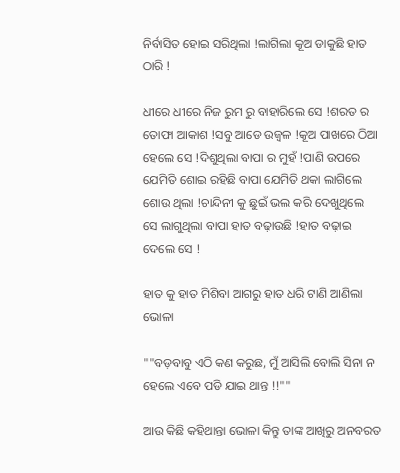ନିର୍ବାସିତ ହୋଇ ସରିଥିଲା !ଲାଗିଲା କୂଅ ଡାକୁଛି ହାତ ଠାରି !

ଧୀରେ ଧୀରେ ନିଜ ରୁମ ରୁ ବାହାରିଲେ ସେ !ଶରତ ର ତୋଫା ଆକାଶ !ସବୁ ଆଡେ ଉଜ୍ବଳ !କୂଅ ପାଖରେ ଠିଆ ହେଲେ ସେ !ଦିଶୁଥିଲା ବାପା ର ମୁହଁ !ପାଣି ଉପରେ ଯେମିତି ଶୋଇ ରହିଛି ବାପା ଯେମିତି ଥକା ଲାଗିଲେ ଶୋଉ ଥିଲା !ଚାନ୍ଦିନୀ କୁ ଛୁଇଁ ଭଲ କରି ଦେଖୁଥିଲେ ସେ ଲାଗୁଥିଲା ବାପା ହାତ ବଢ଼ାଉଛି !ହାତ ବଢ଼ାଇ ଦେଲେ ସେ !

ହାତ କୁ ହାତ ମିଶିବା ଆଗରୁ ହାତ ଧରି ଟାଣି ଆଣିଲା ଭୋଳା

""ବଡ଼ବାବୁ ଏଠି କଣ କରୁଛ, ମୁଁ ଆସିଲି ବୋଲି ସିନା ନ ହେଲେ ଏବେ ପଡି ଯାଇ ଥାନ୍ତ !!""

ଆଉ କିଛି କହିଥାନ୍ତା ଭୋଳା କିନ୍ତୁ ତାଙ୍କ ଆଖିରୁ ଅନବରତ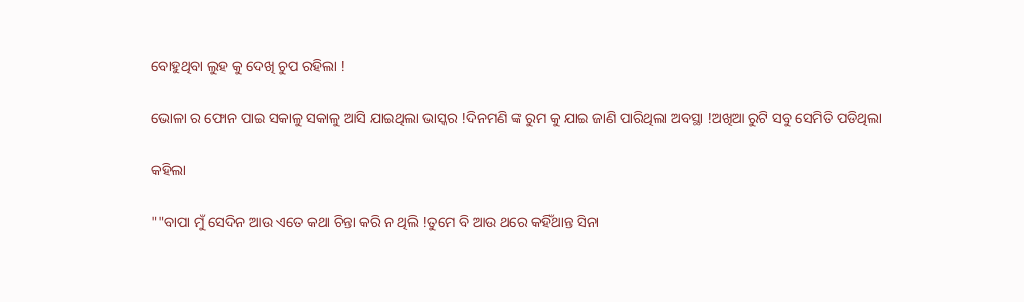ବୋହୁଥିବା ଲୁହ କୁ ଦେଖି ଚୁପ ରହିଲା !

ଭୋଳା ର ଫୋନ ପାଇ ସକାଳୁ ସକାଳୁ ଆସି ଯାଇଥିଲା ଭାସ୍କର !ଦିନମଣି ଙ୍କ ରୁମ କୁ ଯାଇ ଜାଣି ପାରିଥିଲା ଅବସ୍ଥା !ଅଖିଆ ରୁଟି ସବୁ ସେମିତି ପଡିଥିଲା

କହିଲା

""ବାପା ମୁଁ ସେଦିନ ଆଉ ଏତେ କଥା ଚିନ୍ତା କରି ନ ଥିଲି !ତୁମେ ବି ଆଉ ଥରେ କହିଁଥାନ୍ତ ସିନା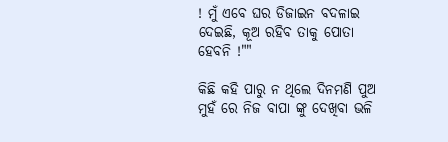! ମୁଁ ଏବେ ଘର ଡିଜାଇନ ବଦଳାଇ ଦେଇଛି, କୂଅ ରହିବ ତାକୁ ପୋତା ହେବନି !""

କିଛି କହି ପାରୁ ନ ଥିଲେ ଦିନମଣି ପୁଅ ମୁହଁ ରେ ନିଜ ବାପା ଙ୍କୁ ଦେଖିବା ଭଳି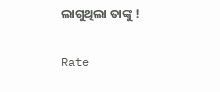ଲାଗୁଥିଲା ତାଙ୍କୁ !


Rate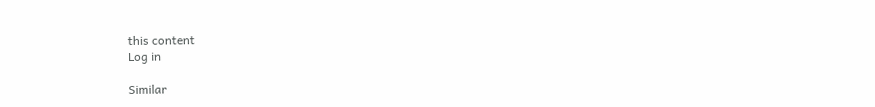this content
Log in

Similar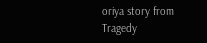oriya story from Tragedy